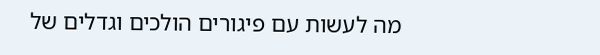מה לעשות עם פיגורים הולכים וגדלים של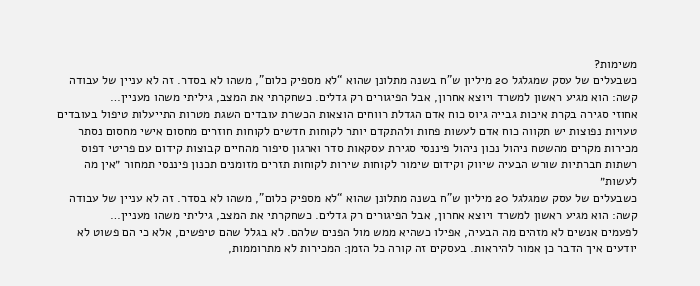משימות?
כשבעלים של עסק שמגלגל 20 מיליון ש”ח בשנה מתלונן שהוא “לא מספיק כלום”, משהו לא בסדר. זה לא עניין של עבודה קשה: הוא מגיע ראשון למשרד ויוצא אחרון, אבל הפיגורים רק גדלים. כשחקרתי את המצב, גיליתי משהו מעניין…
אחוזי סגירה בקרת איכות גבייה גיוס כוח אדם הגדלת רווחים הוצאות הכשרת עובדים השגת מטרות התייעלות טיפול בעובדים טעויות נפוצות יש תקווה כוח אדם לעשות פחות ולהתקדם יותר לקוחות חדשים לקוחות חוזרים מחסום אישי מחסום נסתר מכירות מקרים מהשטח ניהול נכון ניהול פיננסי סגירת עסקאות סדר וארגון סיפור מהחיים קבוצות קידום עם פריטי דפוס רשתות חברתיות שורש הבעיה שיווק וקידום שימור לקוחות שירות לקוחות תזרים מזומנים תכנון פיננסי תמחור ״אין מה לעשות״
כשבעלים של עסק שמגלגל 20 מיליון ש”ח בשנה מתלונן שהוא “לא מספיק כלום”, משהו לא בסדר. זה לא עניין של עבודה קשה: הוא מגיע ראשון למשרד ויוצא אחרון, אבל הפיגורים רק גדלים. כשחקרתי את המצב, גיליתי משהו מעניין…
לפעמים אנשים לא מזהים מה הבעיה, אפילו כשהיא ממש מול הפנים שלהם. לא בגלל שהם טיפשים, אלא כי הם פשוט לא יודעים איך הדבר כן אמור להיראות. בעסקים זה קורה כל הזמן: המכירות לא מתרוממות,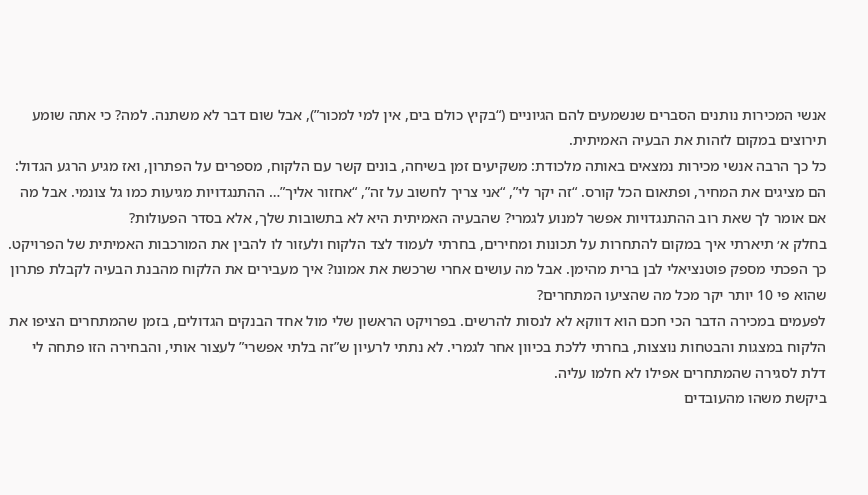אנשי המכירות נותנים הסברים שנשמעים להם הגיוניים (“בקיץ כולם בים, אין למי למכור”), אבל שום דבר לא משתנה. למה? כי אתה שומע תירוצים במקום לזהות את הבעיה האמיתית.
כל כך הרבה אנשי מכירות נמצאים באותה מלכודת: משקיעים זמן בשיחה, בונים קשר עם הלקוח, מספרים על הפתרון, ואז מגיע הרגע הגדול: הם מציגים את המחיר, ופתאום הכל קורס. “זה יקר לי”, “אני צריך לחשוב על זה”, “אחזור אליך”… ההתנגדויות מגיעות כמו גל צונמי. אבל מה אם אומר לך שאת רוב ההתנגדויות אפשר למנוע לגמרי? שהבעיה האמיתית היא לא בתשובות שלך, אלא בסדר הפעולות?
בחלק א׳ תיארתי איך במקום להתחרות על תכונות ומחירים, בחרתי לעמוד לצד הלקוח ולעזור לו להבין את המורכבות האמיתית של הפרויקט. כך הפכתי מספק פוטנציאלי לבן ברית מהימן. אבל מה עושים אחרי שרכשת את אמונו? איך מעבירים את הלקוח מהבנת הבעיה לקבלת פתרון שהוא פי 10 יותר יקר מכל מה שהציעו המתחרים?
לפעמים במכירה הדבר הכי חכם הוא דווקא לא לנסות להרשים. בפרויקט הראשון שלי מול אחד הבנקים הגדולים, בזמן שהמתחרים הציפו את הלקוח במצגות והבטחות נוצצות, בחרתי ללכת בכיוון אחר לגמרי. לא נתתי לרעיון ש”זה בלתי אפשרי” לעצור אותי, והבחירה הזו פתחה לי דלת לסגירה שהמתחרים אפילו לא חלמו עליה.
ביקשת משהו מהעובדים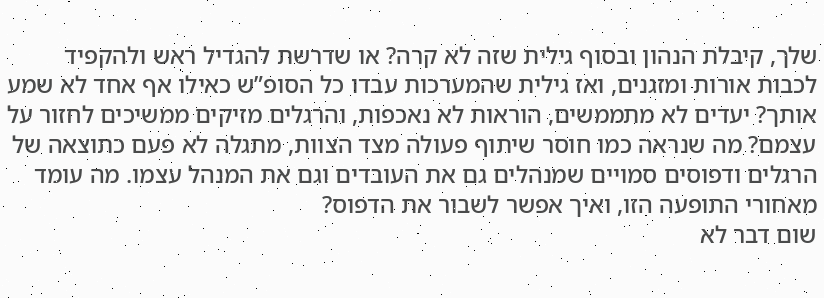שלך, קיבלת הנהון ובסוף גילית שזה לא קרה? או שדרשת להגדיל ראש ולהקפיד לכבות אורות ומזגנים, ואז גילית שהמערכות עבדו כל הסופ”ש כאילו אף אחד לא שמע אותך? יעדים לא מתממשים, הוראות לא נאכפות, והרגלים מזיקים ממשיכים לחזור על עצמם? מה שנראה כמו חוסר שיתוף פעולה מצד הצוות, מתגלה לא פעם כתוצאה של הרגלים ודפוסים סמויים שמנהלים גם את העובדים וגם את המנהל עצמו. מה עומד מאחורי התופעה הזו, ואיך אפשר לשבור את הדפוס?
שום דבר לא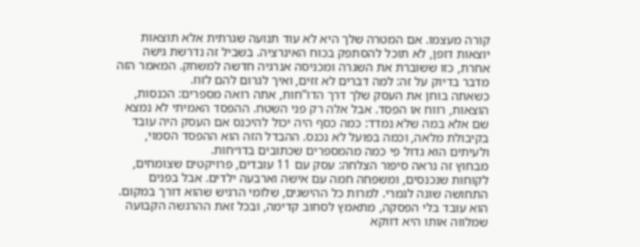קורה מעצמו. אם המטרה שלך היא לא עוד תנועה שגרתית אלא תוצאות יוצאות דופן, לא תוכל להסתפק בכוח האינרציה. בשביל זה נדרשת גישה אחרת, כזו ששוברת את השגרה ומכניסה אנרגיה חדשה למשחק. המאמר הזה מדבר בדיוק על זה: למה דברים לא זזים, ואיך לגרום להם לזוז.
כשאתה בוחן את העסק שלך דרך הדו”חות, אתה רואה מספרים: הכנסות, הוצאות, רווח או הפסד. אבל אלה רק פני השטח. ההפסד האמיתי לא נמצא שם אלא במה שלא נמדד: כמה כסף היה יכול להיכנס אם העסק היה עובד בקיבולת מלאה, וכמה בפועל לא נכנס. ההבדל הזה הוא ההפסד הסמוי, ולעיתים הוא גדול פי כמה מהמספרים שכתובים בדו״חות.
מבחוץ זה נראה סיפור הצלחה: עסק עם 11 עובדים, פרויקטים שצומחים, לקוחות שנכנסים, ומשפחה חמה עם אישה וארבעה ילדים. אבל בפנים התחושה שונה לגמרי. למרות כל ההישגים, שלומי הרגיש שהוא דורך במקום. הוא עובד בלי הפסקה, מתאמץ לסחוב קדימה, ובכל זאת ההרגשה הקבועה שמלווה אותו היא דווקא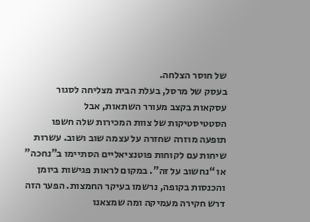של חוסר הצלחה.
בעסק של מרסל, בעלת הבית מצליחה לסגור עסקאות בקצב מעורר השתאות, אבל הסטטיסטיקות של צוות המכירות שלה חשפו תופעה מוזרה שחזרה על עצמה שוב ושוב. עשרות שיחות עם לקוחות פוטנציאליים הסתיימו ב”נחכה” או “נחשוב על זה”. במקום לראות פגישות ביומן והכנסות בקופה, נרשמו בעיקר החמצות. הפער הזה דרש חקירה מעמיקה ומה שמצאנו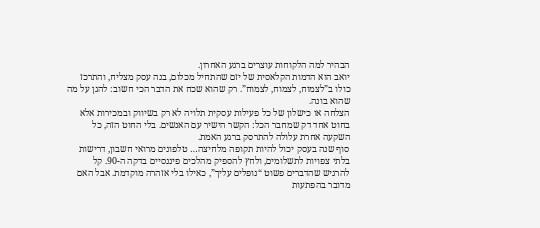הבהיר למה הלקוחות עוצרים ברגע האחרון.
יואב הוא הדמות הקלאסית של יזם שהתחיל מכלום, בנה עסק מצליח, והתרכז כולו ב”לצמוח, לצמוח, לצמוח”. רק שהוא שכח את הדבר הכי חשוב: להגן על מה שהוא בונה.
הצלחה או כישלון של כל פעילות עסקית תלויה לא רק בשיווק ובמכירות אלא בחוט אחד דק שמחבר הכל: הקשר הישיר עם האנשים. בלי החוט הזה, כל השקעה אחרת עלולה להתרסק ברגע האמת.
סוף שנה בעסק יכול להיות תקופה מלחיצה… טלפונים מרואי חשבון, דרישות בלתי צפויות לתשלומים, ולחץ להספיק מהלכים פיננסיים בדקה ה-90. קל להרגיש שהדברים פשוט “נופלים עליך”, כאילו בלי אזהרה מוקדמת. אבל האם מדובר בהפתעות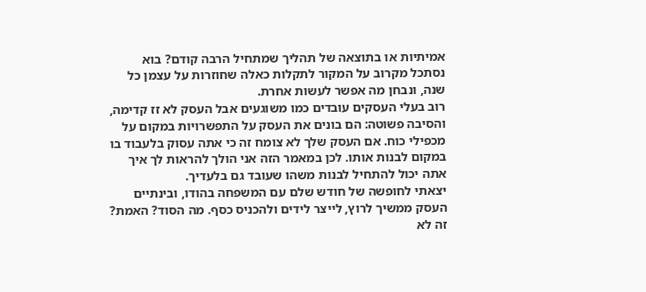אמיתיות או בתוצאה של תהליך שמתחיל הרבה קודם? בוא נסתכל מקרוב על המקור לתקלות כאלה שחוזרות על עצמן כל שנה, ונבחן מה אפשר לעשות אחרת.
רוב בעלי העסקים עובדים כמו משוגעים אבל העסק לא זז קדימה, והסיבה פשוטה: הם בונים את העסק על התפשרויות במקום על מכפילי כוח. אם העסק שלך לא צומח זה כי אתה עסוק בלעבוד בו במקום לבנות אותו. לכן במאמר הזה אני הולך להראות לך איך אתה יכול להתחיל לבנות משהו שעובד גם בלעדיך.
יצאתי לחופשה של חודש שלם עם המשפחה בהודו, ובינתיים העסק ממשיך לרוץ, לייצר לידים ולהכניס כסף. מה הסוד? האמת? זה לא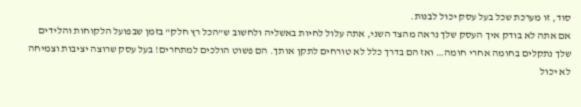סוד, זו מערכת שכל בעל עסק יכול לבנות.
אם אתה לא בודק איך העסק שלך נראה מהצד השני, אתה עלול לחיות באשליה ולחשוב ש”הכל רץ חלק” בזמן שבפועל הלקוחות והלידים שלך נתקלים בחומה אחרי חומה… ואז הם בדרך כלל לא טורחים לתקן אותך. הם פשוט הולכים למתחרים! בעל עסק שרוצה יציבות וצמיחה לא יכול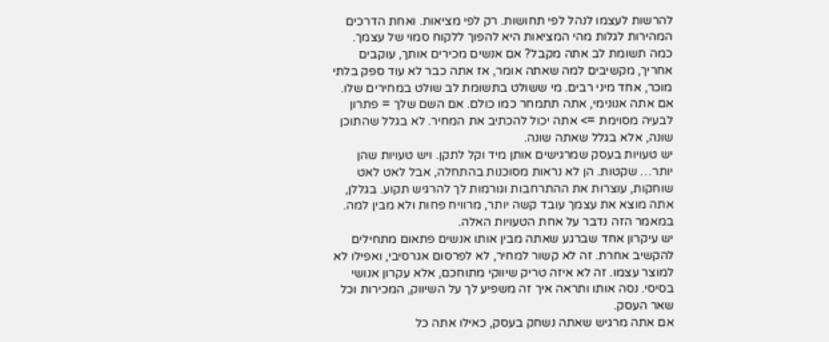להרשות לעצמו לנהל לפי תחושות. רק לפי מציאות. ואחת הדרכים המהירות לגלות מהי המציאות היא להפוך ללקוח סמוי של עצמך.
כמה תשומת לב אתה מקבל? אם אנשים מכירים אותך, עוקבים אחריך, מקשיבים למה שאתה אומר, אז אתה כבר לא עוד ספק בלתי מוכר, אחד מיני רבים. מי ששולט בתשומת לב שולט במחירים שלו. אם אתה אנונימי, אתה תתמחר כמו כולם. אם השם שלך = פתרון לבעיה מסוימת => אתה יכול להכתיב את המחיר. לא בגלל שהתוכן שונה, אלא בגלל שאתה שונה.
יש טעויות בעסק שמרגישים אותן מיד וקל לתקן. ויש טעויות שהן יותר… שקטות. הן לא נראות מסוכנות בהתחלה, אבל לאט לאט שוחקות, עוצרות את ההתרחבות וגורמות לך להרגיש תקוע. בגללן, אתה מוצא את עצמך עובד קשה יותר, מרוויח פחות ולא מבין למה. במאמר הזה נדבר על אחת הטעויות האלה.
יש עיקרון אחד שברגע שאתה מבין אותו אנשים פתאום מתחילים להקשיב אחרת. זה לא קשור למחיר, לא לפרסום אגרסיבי, ואפילו לא למוצר עצמו. זה לא איזה טריק שיווקי מתוחכם, אלא עקרון אנושי בסיסי. נסה אותו ותראה איך זה משפיע לך על השיווק, המכירות וכל שאר העסק.
אם אתה מרגיש שאתה נשחק בעסק, כאילו אתה כל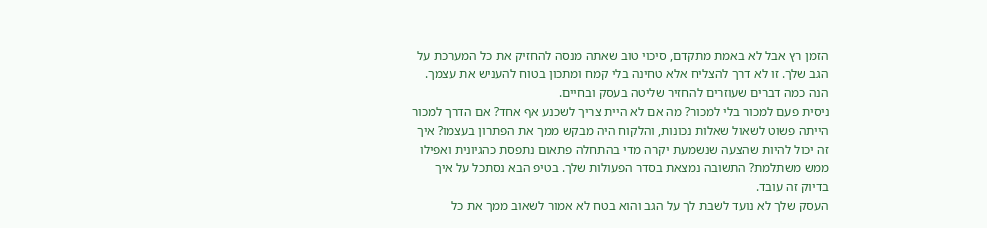הזמן רץ אבל לא באמת מתקדם, סיכוי טוב שאתה מנסה להחזיק את כל המערכת על הגב שלך. זו לא דרך להצליח אלא טחינה בלי קמח ומתכון בטוח להעניש את עצמך. הנה כמה דברים שעוזרים להחזיר שליטה בעסק ובחיים.
ניסית פעם למכור בלי למכור? מה אם לא היית צריך לשכנע אף אחד? אם הדרך למכור הייתה פשוט לשאול שאלות נכונות, והלקוח היה מבקש ממך את הפתרון בעצמו? איך זה יכול להיות שהצעה שנשמעת יקרה מדי בהתחלה פתאום נתפסת כהגיונית ואפילו ממש משתלמת? התשובה נמצאת בסדר הפעולות שלך. בטיפ הבא נסתכל על איך בדיוק זה עובד.
העסק שלך לא נועד לשבת לך על הגב והוא בטח לא אמור לשאוב ממך את כל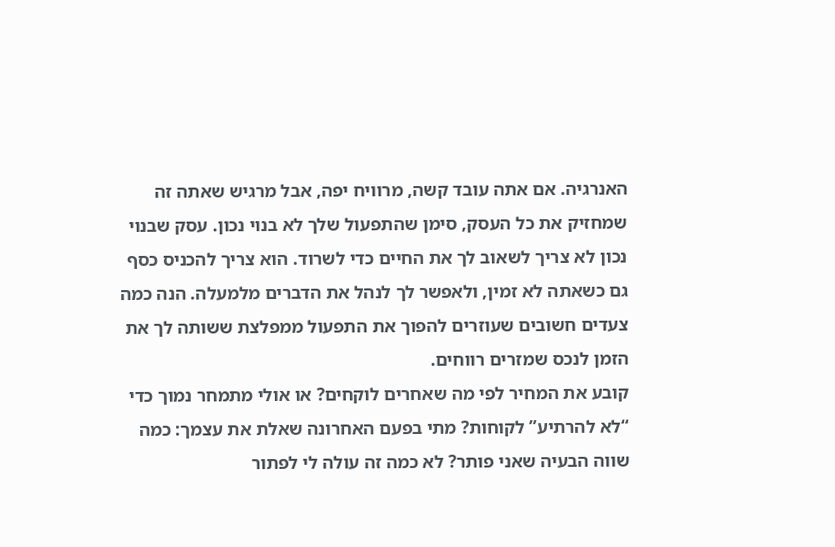האנרגיה. אם אתה עובד קשה, מרוויח יפה, אבל מרגיש שאתה זה שמחזיק את כל העסק, סימן שהתפעול שלך לא בנוי נכון. עסק שבנוי נכון לא צריך לשאוב לך את החיים כדי לשרוד. הוא צריך להכניס כסף גם כשאתה לא זמין, ולאפשר לך לנהל את הדברים מלמעלה. הנה כמה צעדים חשובים שעוזרים להפוך את התפעול ממפלצת ששותה לך את הזמן לנכס שמזרים רווחים.
קובע את המחיר לפי מה שאחרים לוקחים? או אולי מתמחר נמוך כדי “לא להרתיע” לקוחות? מתי בפעם האחרונה שאלת את עצמך: כמה שווה הבעיה שאני פותר? לא כמה זה עולה לי לפתור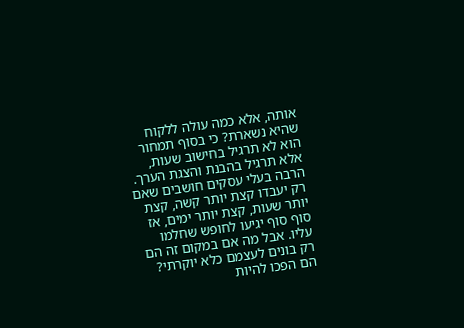אותה, אלא כמה עולה ללקוח שהיא נשארת? כי בסוף תמחור הוא לא תרגיל בחישוב שעות, אלא תרגיל בהבנת והצגת הערך.
הרבה בעלי עסקים חושבים שאם רק יעבדו קצת יותר קשה, קצת יותר שעות, קצת יותר ימים, אז סוף סוף יגיעו לחופש שחלמו עליו. אבל מה אם במקום זה הם רק בונים לעצמם כלא יוקרתי? הם הפכו להיות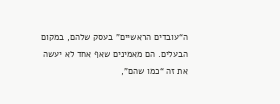ה“עובדים הראשיים” בעסק שלהם, במקום הבעלים. הם מאמינים שאף אחד לא יעשה את זה “כמו שהם”,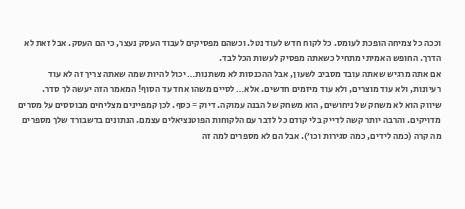וככה כל צמיחה הופכת לעומס. כל לקוח חדש לעוד נטל. וכשהם מפסיקים לעבוד העסק נעצר, כי הם העסק. אבל זאת לא הדרך. החופש האמיתי מתחיל כשאתה מפסיק לעשות הכל לבד.
אם אתה מרגיש שאתה עובד מסביב לשעון, אבל ההכנסות לא משתנות… יכול להיות שמה שאתה צריך זה לא עוד רעיונות, ולא עוד מוצרים, ולא עוד מיזמים חדשים. אלא… לסיים משהו אחד עד הסוף! המאמר הזה יעשה לך סדר.
שיווק הוא לא משחק של ניחושים, הוא משחק של הבנה עמוקה. דיוק = כסף. לכן קמפיינים מצליחים מבוססים על מסרים מדויקים. והרבה יותר קשה לדייק בלי קודם כל לדבר עם הלקוחות הפוטנציאלים עצמם. הנתונים בדשבורד שלך מספרים מה קרה (כמה לידים, כמה סגירות וכו׳). אבל הם לא מספרים למה זה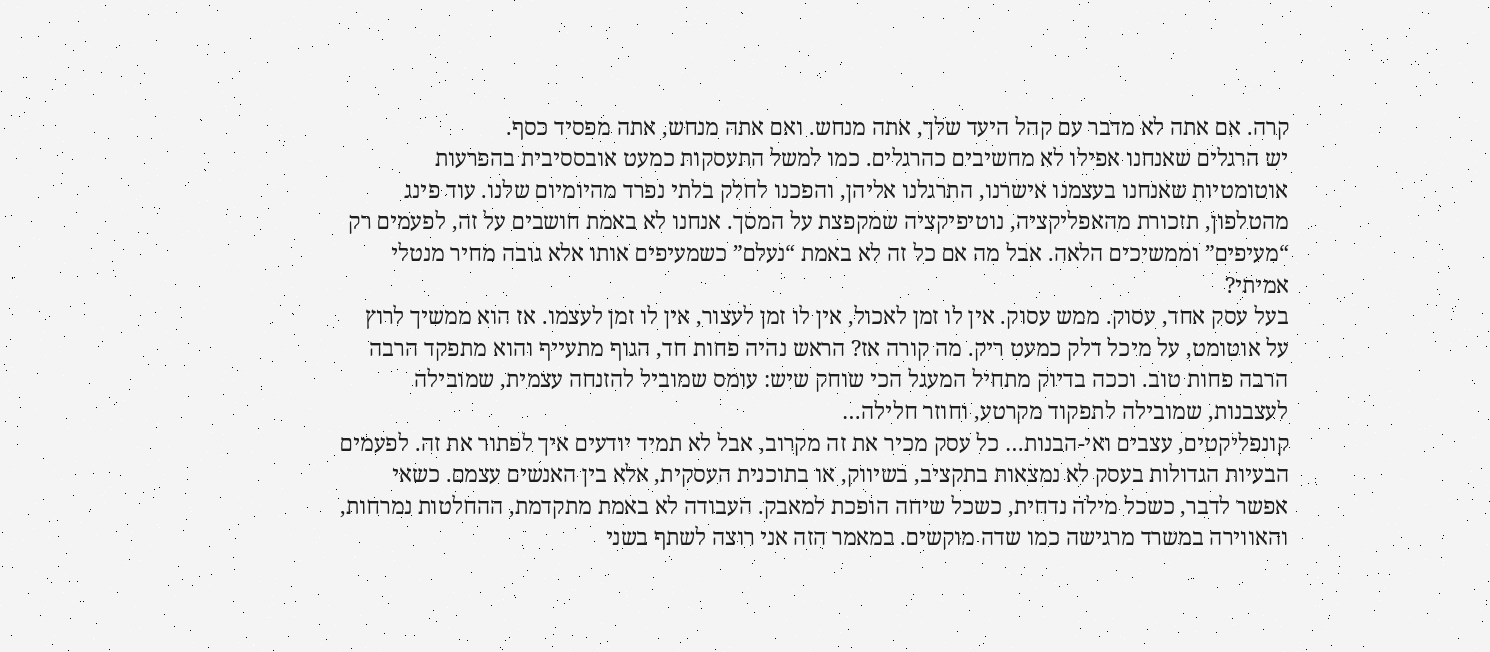קרה. אם אתה לא מדבר עם קהל היעד שלך, אתה מנחש. ואם אתה מנחש, אתה מפסיד כסף.
יש הרגלים שאנחנו אפילו לא מחשיבים כהרגלים. כמו למשל התעסקות כמעט אובססיבית בהפרעות אוטומטיות שאנחנו בעצמנו אישרנו, התרגלנו אליהן, והפכנו לחלק בלתי נפרד מהיומיום שלנו. עוד פינג מהטלפון, תזכורת מהאפליקציה, נוטיפיקציה שמקפצת על המסך. אנחנו לא באמת חושבים על זה, לפעמים רק “מעיפים” וממשיכים הלאה. אבל מה אם כל זה לא באמת “נעלם” כשמעיפים אותו אלא גובה מחיר מנטלי אמיתי?
בעל עסק אחד, עסוק. ממש עסוק. אין לו זמן לאכול, אין לו זמן לעצור, אין לו זמן לעצמו. אז הוא ממשיך לרוץ על אוטומט, על מיכל דלק כמעט ריק. מה קורה אז? הראש נהיה פחות חד, הגוף מתעייף והוא מתפקד הרבה הרבה פחות טוב. וככה בדיוק מתחיל המעגל הכי שוחק שיש: עומס שמוביל להזנחה עצמית, שמובילה לעצבנות, שמובילה לתפקוד מקרטע, וחוזר חלילה…
קונפליקטים, עצבים ואי-הבנות… כל עסק מכיר את זה מקרוב, אבל לא תמיד יודעים איך לפתור את זה. לפעמים הבעיות הגדולות בעסק לא נמצאות בתקציב, בשיווק, או בתוכנית העסקית, אלא בין האנשים עצמם. כשאי אפשר לדבר, כשכל מילה נדחית, כשכל שיחה הופכת למאבק. העבודה לא באמת מתקדמת, ההחלטות נמרחות, והאווירה במשרד מרגישה כמו שדה מוקשים. במאמר הזה אני רוצה לשתף בשני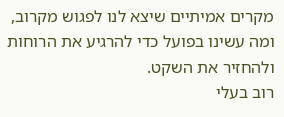מקרים אמיתיים שיצא לנו לפגוש מקרוב, ומה עשינו בפועל כדי להרגיע את הרוחות ולהחזיר את השקט.
רוב בעלי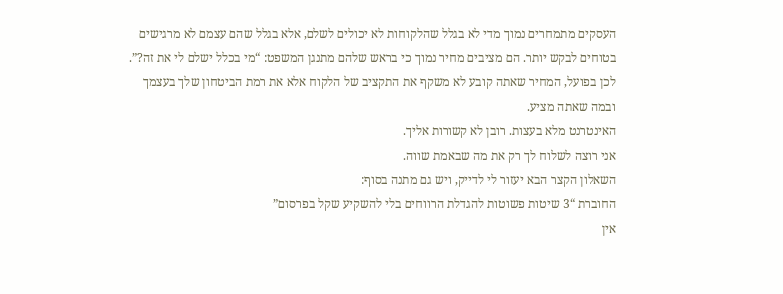העסקים מתמחרים נמוך מדי לא בגלל שהלקוחות לא יכולים לשלם, אלא בגלל שהם עצמם לא מרגישים בטוחים לבקש יותר. הם מציבים מחיר נמוך כי בראש שלהם מתנגן המשפט: “מי בכלל ישלם לי את זה?”. לכן בפועל, המחיר שאתה קובע לא משקף את התקציב של הלקוח אלא את רמת הביטחון שלך בעצמך ובמה שאתה מציע.
האינטרנט מלא בעצות. רובן לא קשורות אליך.
אני רוצה לשלוח לך רק את מה שבאמת שווה.
השאלון הקצר הבא יעזור לי לדייק, ויש גם מתנה בסוף:
החוברת “3 שיטות פשוטות להגדלת הרווחים בלי להשקיע שקל בפרסום”
אין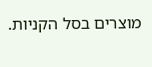מוצרים בסל הקניות.